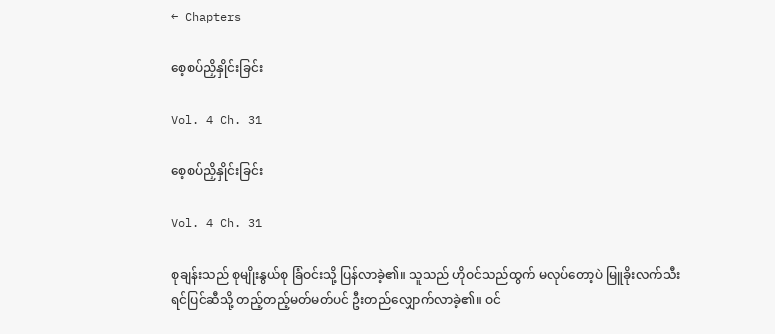← Chapters

စေ့စပ်ညှိနှိုင်းခြင်း

Vol. 4 Ch. 31

စေ့စပ်ညှိနှိုင်းခြင်း

Vol. 4 Ch. 31

စုချန်းသည် စုမျိုးနွယ်စု ခြံဝင်းသို့ ပြန်လာခဲ့၏။ သူသည် ဟိုဝင်သည်ထွက် မလုပ်တော့ပဲ မြူခိုးလက်သီးရင်ပြင်ဆီသို့ တည့်တည့်မတ်မတ်ပင် ဦးတည်လျှောက်လာခဲ့၏။ ဝင်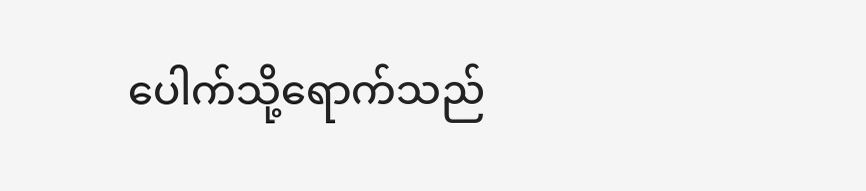ပေါက်သို့ရောက်သည်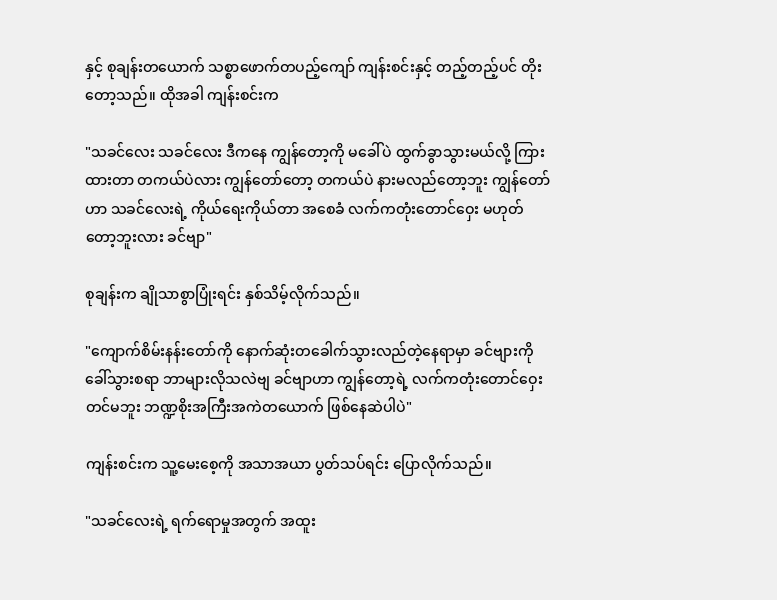နှင့် စုချန်းတယောက် သစ္စာဖောက်တပည့်ကျော် ကျန်းစင်းနှင့် တည့်တည့်ပင် တိုးတော့သည်။ ထိုအခါ ကျန်းစင်းက

"သခင်လေး သခင်လေး ဒီကနေ ကျွန်တော့ကို မခေါ်ပဲ ထွက်ခွာသွားမယ်လို့ ကြားထားတာ တကယ်ပဲလား ကျွန်တော်တော့ တကယ်ပဲ နားမလည်တော့ဘူး ကျွန်တော်ဟာ သခင်လေးရဲ့ ကိုယ်ရေးကိုယ်တာ အစေခံ လက်ကတုံးတောင်ဝှေး မဟုတ်တော့ဘူးလား ခင်ဗျာ"

စုချန်းက ချိုသာစွာပြုံးရင်း နှစ်သိမ့်လိုက်သည်။

"ကျောက်စိမ်းနန်းတော်ကို နောက်ဆုံးတခေါက်သွားလည်တဲ့နေရာမှာ ခင်ဗျားကို ခေါ်သွားစရာ ဘာများလိုသလဲဗျ ခင်ဗျာဟာ ကျွန်တော့ရဲ့ လက်ကတုံးတောင်ဝှေးတင်မဘူး ဘဏ္ဍစိုးအကြီးအကဲတယောက် ဖြစ်နေဆဲပါပဲ"

ကျန်းစင်းက သူ့မေးစေ့ကို အသာအယာ ပွတ်သပ်ရင်း ပြောလိုက်သည်။

"သခင်လေးရဲ့ ရက်ရောမှုအတွက် အထူး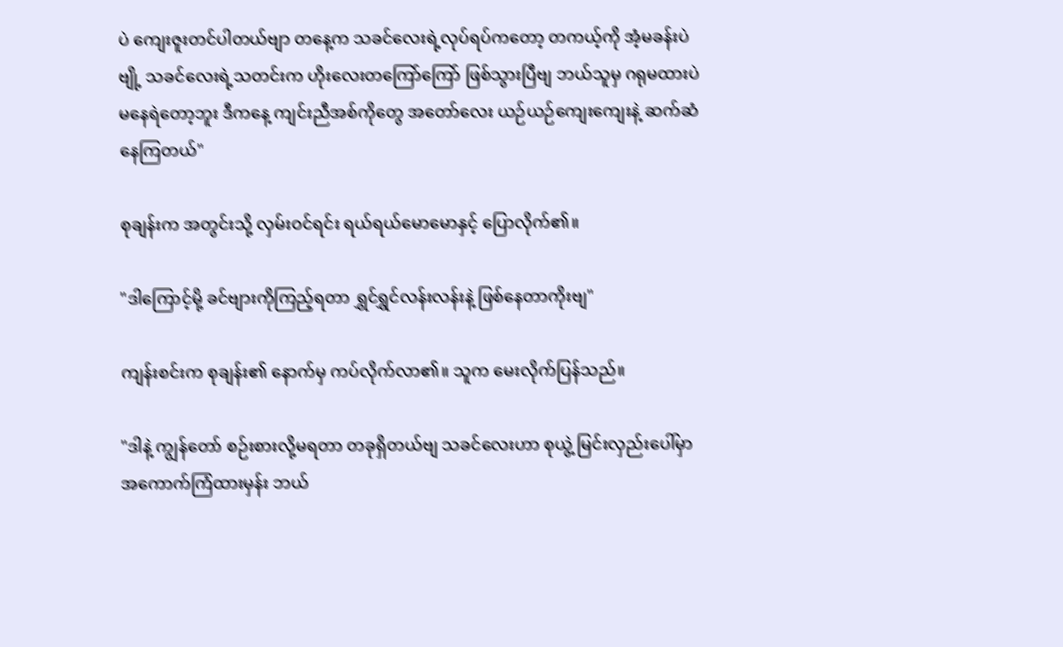ပဲ ကျေးဇူးတင်ပါတယ်ဗျာ တနေ့က သခင်လေးရဲ့လုပ်ရပ်ကတော့ တကယ့်ကို အံ့မခန်းပဲဗျို့ သခင်လေးရဲ့သတင်းက ဟိုးလေးတကြော်ကြော် ဖြစ်သွားပြီဗျ ဘယ်သူမှ ဂရုမထားပဲ မနေရဲတော့ဘူး ဒီကနေ့ ကျင်းညီအစ်ကိုတွေ အတော်လေး ယဉ်ယဉ်ကျေးကျေးနဲ့ ဆက်ဆံနေကြတယ်"

စုချန်းက အတွင်းသို့ လှမ်းဝင်ရင်း ရယ်ရယ်မောမောနှင့် ပြောလိုက်၏။

"ဒါကြောင့်မို့ ခင်ဗျားကိုကြည့်ရတာ ရွှင်ရွှင်လန်းလန်းနဲ့ ဖြစ်နေတာကိုးဗျ"

ကျန်းစင်းက စုချန်း၏ နောက်မှ ကပ်လိုက်လာ၏။ သူက မေးလိုက်ပြန်သည်။

"ဒါနဲ့ ကျွန်တော် စဉ်းစားလို့မရတာ တခုရှိတယ်ဗျ သခင်လေးဟာ စုယွဲ့ မြင်းလှည်းပေါ်မှာ အကောက်ကြံထားမှန်း ဘယ်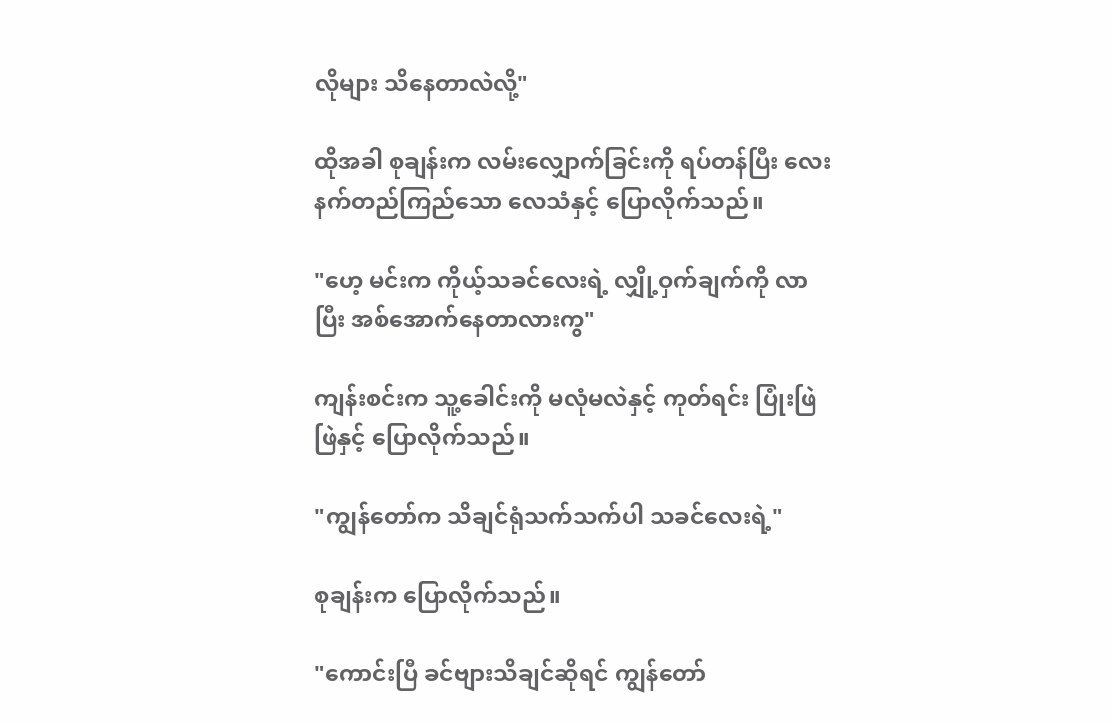လိုများ သိနေတာလဲလို့"

ထိုအခါ စုချန်းက လမ်းလျှောက်ခြင်းကို ရပ်တန်ပြီး လေးနက်တည်ကြည်သော လေသံနှင့် ပြောလိုက်သည်။

"ဟေ့ မင်းက ကိုယ့်သခင်လေးရဲ့ လျှို့ဝှက်ချက်ကို လာပြီး အစ်အောက်နေတာလားကွ"

ကျန်းစင်းက သူ့ခေါင်းကို မလုံမလဲနှင့် ကုတ်ရင်း ပြုံးဖြဲဖြဲနှင့် ပြောလိုက်သည်။

"ကျွန်တော်က သိချင်ရုံသက်သက်ပါ သခင်လေးရဲ့"

စုချန်းက ပြောလိုက်သည်။

"ကောင်းပြီ ခင်ဗျားသိချင်ဆိုရင် ကျွန်တော်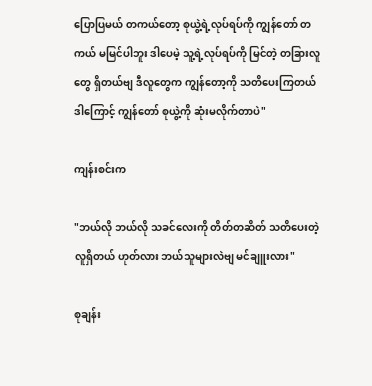ပြောပြမယ် တကယ်တော့ စုယွဲ့ရဲ့လုပ်ရပ်ကို ကျွန်တော် တကယ် မမြင်ပါဘူး ဒါပေမဲ့ သူ့ရဲ့လုပ်ရပ်ကို မြင်တဲ့ တခြားလူတွေ ရှိတယ်ဗျ ဒီလူတွေက ကျွန်တော့ကို သတိပေးကြတယ် ဒါကြောင့် ကျွန်တော် စုယွဲ့ကို ဆုံးမလိုက်တာပဲ"

ကျန်းစင်းက

"ဘယ်လို ဘယ်လို သခင်လေးကို တိတ်တဆိတ် သတိပေးတဲ့လူရှိတယ် ဟုတ်လား ဘယ်သူများလဲဗျ မင်ချူးလား"

စုချန်း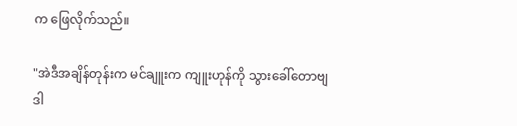က ဖြေလိုက်သည်။

"အဲဒီအချိန်တုန်းက မင်ချူးက ကျူးဟုန်ကို သွားခေါ်တောဗျ ဒါ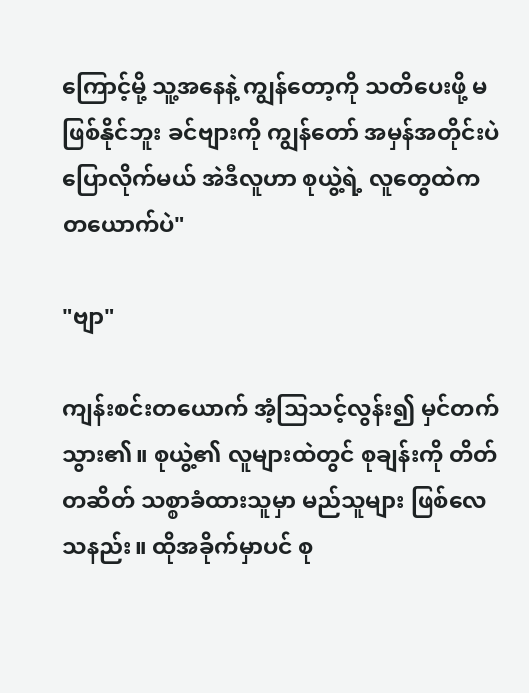ကြောင့်မို့ သူ့အနေနဲ့ ကျွန်တော့ကို သတိပေးဖို့ မဖြစ်နိုင်ဘူး ခင်ဗျားကို ကျွန်တော် အမှန်အတိုင်းပဲ ပြောလိုက်မယ် အဲဒီလူဟာ စုယွဲ့ရဲ့ လူတွေထဲက တယောက်ပဲ"

"ဗျာ"

ကျန်းစင်းတယောက် အံ့သြသင့်လွန်း၍ မှင်တက်သွား၏။ စုယွဲ့၏ လူများထဲတွင် စုချန်းကို တိတ်တဆိတ် သစ္စာခံထားသူမှာ မည်သူများ ဖြစ်လေသနည်း။ ထိုအခိုက်မှာပင် စု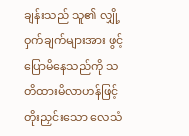ချန်းသည် သူ၏ လျှို့ဝှက်ချက်များအား ဖွင့်ပြောမိနေသည်ကို သတိထားမိလာဟန်ဖြင့် တိုးညှင်းသော လေသံ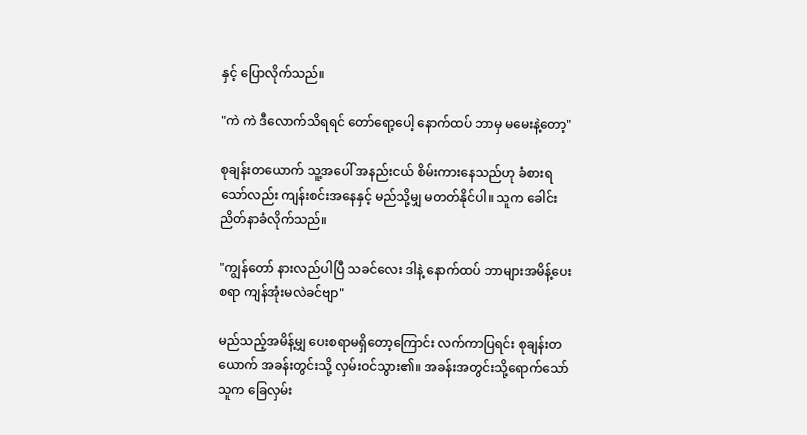နှင့် ပြောလိုက်သည်။

"ကဲ ကဲ ဒီလောက်သိရရင် တော်ရော့ပေါ့ နောက်ထပ် ဘာမှ မမေးနဲ့တော့"

စုချန်းတယောက် သူ့အပေါ် အနည်းငယ် စိမ်းကားနေသည်ဟု ခံစားရသော်လည်း ကျန်းစင်းအနေနှင့် မည်သို့မျှ မတတ်နိုင်ပါ။ သူက ခေါင်းညိတ်နာခံလိုက်သည်။

"ကျွန်တော် နားလည်ပါပြီ သခင်လေး ဒါနဲ့ နောက်ထပ် ဘာများအမိန့်ပေးစရာ ကျန်အုံးမလဲခင်ဗျာ"

မည်သည့်အမိန့်မျှ ပေးစရာမရှိတော့ကြောင်း လက်ကာပြရင်း စုချန်းတယောက် အခန်းတွင်းသို့ လှမ်းဝင်သွား၏။ အခန်းအတွင်းသို့ရောက်သော် သူက ခြေလှမ်း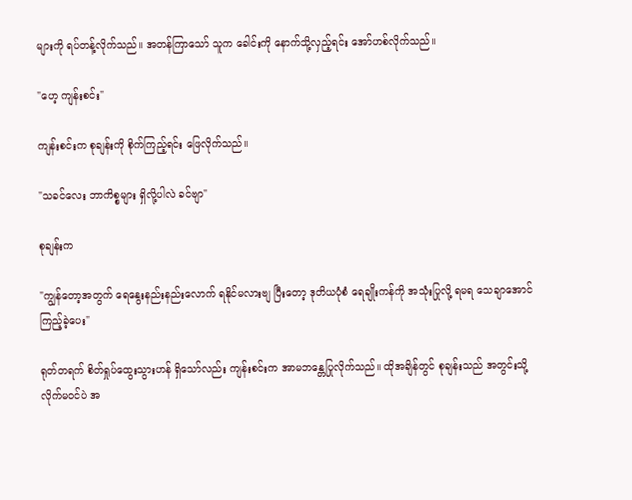များကို ရပ်တန့်လိုက်သည်။ အတန်ကြာသော် သူက ခေါင်းကို နောက်သို့လှည့်ရင်း အော်ဟစ်လိုက်သည်။

"ဟေ့ ကျန်းစင်း"

ကျန်းစင်းက စုချန်းကို စိုက်ကြည့်ရင်း ဖြေလိုက်သည်။

"သခင်လေး ဘာကိစ္စများ ရှိလို့ပါလဲ ခင်ဗျာ"

စုချန်းက

"ကျွန်တော့အတွက် ရေနွေးနည်းနည်းလောက် ရနိုင်မလားဗျ ပြီးတော့ ဒုတိယပုံစံ ရေချိုးကန်ကို အသုံးပြုလို့ ရမရ သေချာအောင် ကြည့်ခဲ့ပေး"

ရုတ်တရက် စိတ်ရှုပ်ထွေးသွားဟန် ရှိသော်လည်း ကျန်းစင်းက အာမဘန္တေပြုလိုက်သည်။ ထိုအချိန်တွင် စုချန်းသည် အတွင်းသို့ လိုက်မဝင်ပဲ အ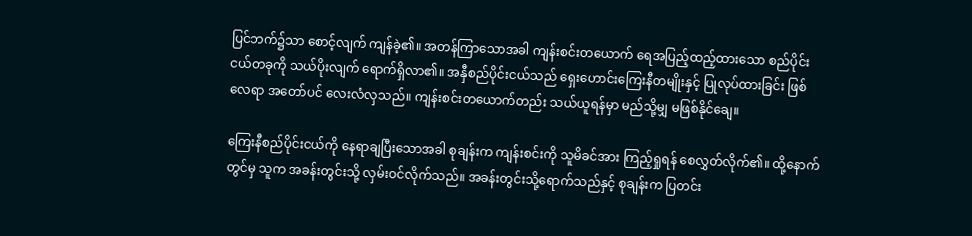ပြင်ဘက်၌သာ စောင့်လျက် ကျန်ခဲ့၏။ အတန်ကြာသောအခါ ကျန်းစင်းတယောက် ရေအပြည့်ထည့်ထားသော စည်ပိုင်းငယ်တခုကို သယ်ပိုးလျက် ရောက်ရှိလာ၏။ အနှီစည်ပိုင်းငယ်သည် ရှေးဟောင်းကြေးနီတမျိုးနှင့် ပြုလုပ်ထားခြင်း ဖြစ်လေရာ အတော်ပင် လေးလံလှသည်။ ကျန်းစင်းတယောက်တည်း သယ်ယူရန်မှာ မည်သို့မျှ မဖြစ်နိုင်ချေ။

ကြေးနီစည်ပိုင်းငယ်ကို နေရာချပြီးသောအခါ စုချန်းက ကျန်းစင်းကို သူမိခင်အား ကြည့်ရှုရန် စေလွှတ်လိုက်၏။ ထို့နောက်တွင်မှ သူက အခန်းတွင်းသို့ လှမ်းဝင်လိုက်သည်။ အခန်းတွင်းသို့ရောက်သည်နှင့် စုချန်းက ပြတင်း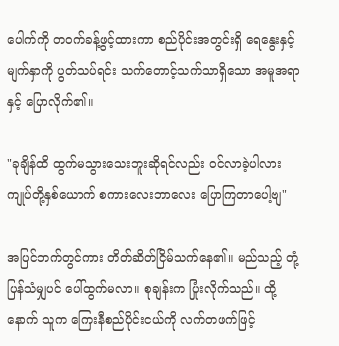ပေါက်ကို တဝက်ခန့်ဖွင့်ထားကာ စည်ပိုင်းအတွင်းရှိ ရေနွေးနှင့် မျက်နှာကို ပွတ်သပ်ရင်း သက်တောင့်သက်သာရှိသော အမူအရာနှင့် ပြောလိုက်၏။

"ခုချိန်ထိ ထွက်မသွားသေးဘူးဆိုရင်လည်း ဝင်လာခဲ့ပါလား ကျုပ်တို့နှစ်ယောက် စကားလေးဘာလေး ပြောကြတာပေါ့ဗျ"

အပြင်ဘက်တွင်ကား တိတ်ဆိတ်ငြိမ်သက်နေ၏။ မည်သည့် တုံ့ပြန်သံမျှပင် ပေါ်ထွက်မလာ။ စုချန်းက ပြုံးလိုက်သည်။ ထို့နောက် သူက ကြေးနီစည်ပိုင်းငယ်ကို လက်တဖက်ဖြင့်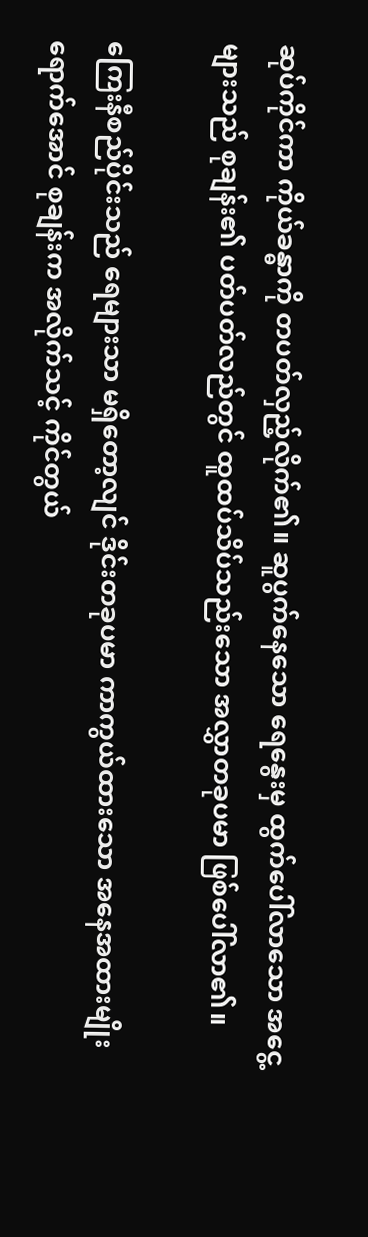ဆုပ်ကိုင်ကာ ကိုယ်ခန္ဓာကို တပတ်လှည့်လိုက်၏။ ဆူပွက်နေသော ရေနွေးမှ ထွက်ပေါ်လာသော အငွေ့များသည် စုချန်း၏ ပတ်ပတ်လည်တွင် ထူထပ်သိပ်သည်းသော အလွှာတခုပမာ ဖြစ်ပေါ်လာ၏။

ကြေးနီစည်ပိုင်းသည် ရေများသာ မရှိတော့လျင် ဒိုင်းတခုပမာ ကာကွယ်ထားသော အနေအထားမျိုး ရောက်အောင် စုချန်းက အလိုက်သင့် ကိုင်တွယ်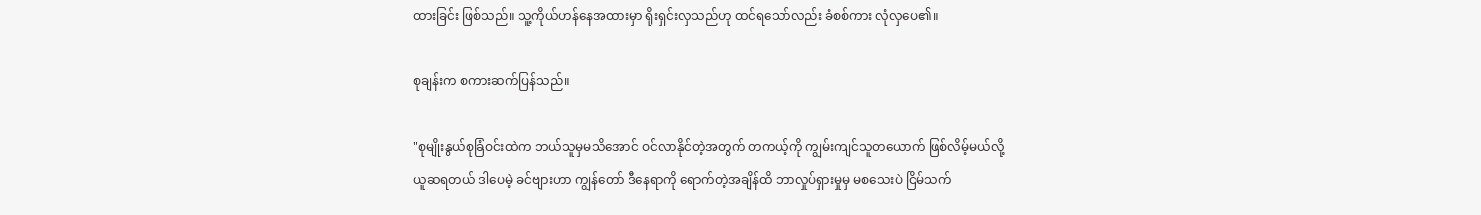ထားခြင်း ဖြစ်သည်။ သူ့ကိုယ်ဟန်နေအထားမှာ ရိုးရှင်းလှသည်ဟု ထင်ရသော်လည်း ခံစစ်ကား လုံလှပေ၏။

စုချန်းက စကားဆက်ပြန်သည်။

"စုမျိုးနွယ်စုခြံဝင်းထဲက ဘယ်သူမှမသိအောင် ဝင်လာနိုင်တဲ့အတွက် တကယ့်ကို ကျွမ်းကျင်သူတယောက် ဖြစ်လိမ့်မယ်လို့ ယူဆရတယ် ဒါပေမဲ့ ခင်ဗျားဟာ ကျွန်တော် ဒီနေရာကို ရောက်တဲ့အချိန်ထိ ဘာလှုပ်ရှားမှုမှ မစသေးပဲ ငြိမ်သက်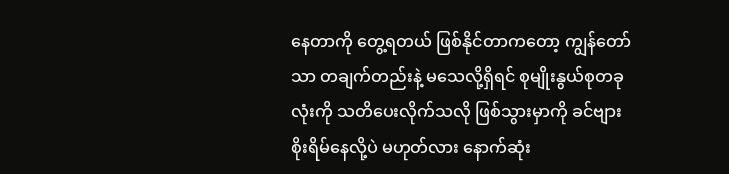နေတာကို တွေ့ရတယ် ဖြစ်နိုင်တာကတော့ ကျွန်တော်သာ တချက်တည်းနဲ့ မသေလို့ရှိရင် စုမျိုးနွယ်စုတခုလုံးကို သတိပေးလိုက်သလို ဖြစ်သွားမှာကို ခင်ဗျား စိုးရိမ်နေလို့ပဲ မဟုတ်လား နောက်ဆုံး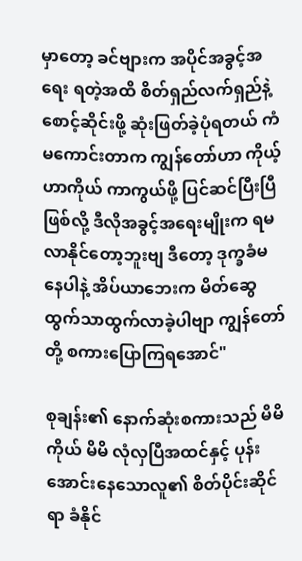မှာတော့ ခင်ဗျားက အပိုင်အခွင့်အရေး ရတဲ့အထိ စိတ်ရှည်လက်ရှည်နဲ့ စောင့်ဆိုင်းဖို့ ဆုံးဖြတ်ခဲ့ပုံရတယ် ကံမကောင်းတာက ကျွန်တော်ဟာ ကိုယ့်ဟာကိုယ် ကာကွယ်ဖို့ ပြင်ဆင်ပြီးပြီဖြစ်လို့ ဒီလိုအခွင့်အရေးမျိုးက ရမလာနိုင်တော့ဘူးဗျ ဒီတော့ ဒုက္ခခံမနေပါနဲ့ အိပ်ယာဘေးက မိတ်ဆွေ ထွက်သာထွက်လာခဲ့ပါဗျာ ကျွန်တော်တို့ စကားပြောကြရအောင်"

စုချန်း၏ နောက်ဆုံးစကားသည် မိမိကိုယ် မိမိ လုံလှပြီအထင်နှင့် ပုန်းအောင်းနေသောလူ၏ စိတ်ပိုင်းဆိုင်ရာ ခံနိုင်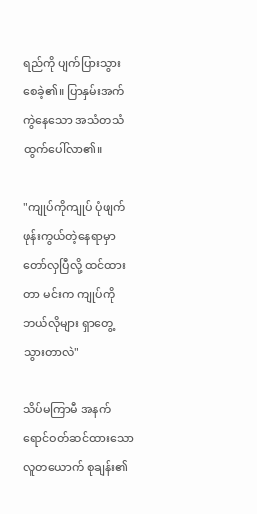ရည်ကို ပျက်ပြားသွားစေခဲ့၏။ ပြာနှမ်းအက်ကွဲနေသော အသံတသံ ထွက်ပေါ်လာ၏။

"ကျုပ်ကိုကျုပ် ပုံဖျက်ဖုန်းကွယ်တဲ့နေရာမှာ တော်လှပြီလို့ ထင်ထားတာ မင်းက ကျုပ်ကို ဘယ်လိုများ ရှာတွေ့သွားတာလဲ"

သိပ်မကြာမီ အနက်ရောင်ဝတ်ဆင်ထားသော လူတယောက် စုချန်း၏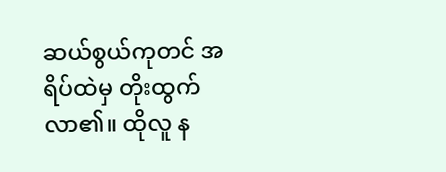ဆယ်စွယ်ကုတင် အရိပ်ထဲမှ တိုးထွက်လာ၏။ ထိုလူ န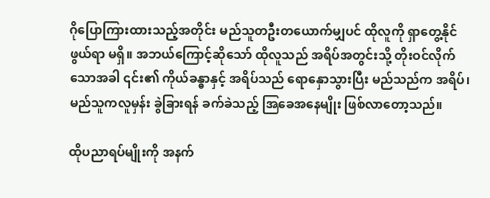ဂိုပြောကြားထားသည့်အတိုင်း မည်သူတဦးတယောက်မျှပင် ထိုလူကို ရှာတွေ့နိုင်ဖွယ်ရာ မရှိ။ အဘယ်ကြောင့်ဆိုသော် ထိုလူသည် အရိပ်အတွင်းသို့ တိုးဝင်လိုက်သောအခါ ၎င်း၏ ကိုယ်ခန္ဓာနှင့် အရိပ်သည် ရောနှောသွားပြီး မည်သည်က အရိပ်၊ မည်သူကလူမှန်း ခွဲခြားရန် ခက်ခဲသည့် အြခေအနေမျိုး ဖြစ်လာတော့သည်။

ထိုပညာရပ်မျိုးကို အနက်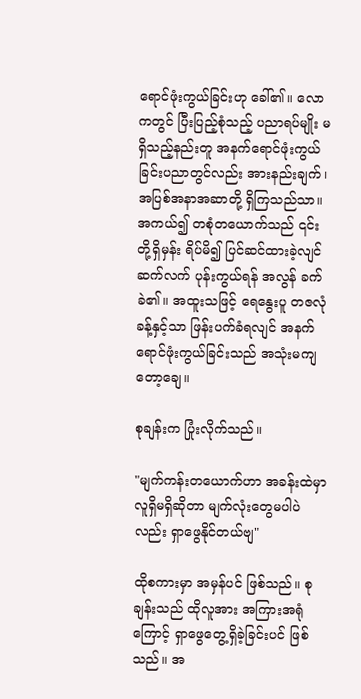ရောင်ဖုံးကွယ်ခြင်းဟု ခေါ်၏။ လောကတွင် ပြီးပြည့်စုံသည့် ပညာရပ်မျိုး မရှိသည့်နည်းတူ အနက်ရောင်ဖုံးကွယ်ခြင်းပညာတွင်လည်း အားနည်းချက်၊ အပြစ်အနာအဆာတို့ ရှိကြသည်သာ။ အကယ်၍ တစုံတယောက်သည် ၎င်းတို့ရှိမှန်း ရိပ်မိ၍ ပြင်ဆင်ထားခဲ့လျင် ဆက်လက် ပုန်းကွယ်ရန် အလွန် ခက်ခဲ၏။ အထူးသဖြင့် ရေနွေးပူ တဇလုံခန့်နှင့်သာ ဖြန်းပက်ခံရလျင် အနက်ရောင်ဖုံးကွယ်ခြင်းသည် အသုံးမကျတော့ချေ။

စုချန်းက ပြုံးလိုက်သည်။

"မျက်ကန်းတယောက်ဟာ အခန်းထဲမှာ လူရှိမရှိဆိုတာ မျက်လုံးတွေမပါပဲလည်း ရှာဖွေနိုင်တယ်ဗျ"

ထိုစကားမှာ အမှန်ပင် ဖြစ်သည်။ စုချန်းသည် ထိုလူအား အကြားအရုံကြောင့် ရှာဖွေတွေ့ရှိခဲ့ခြင်းပင် ဖြစ်သည်။ အ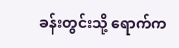ခန်းတွင်းသို့ ရောက်က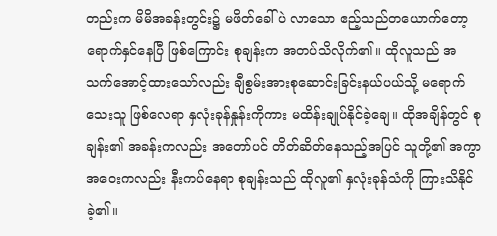တည်းက မိမိအခန်းတွင်း၌ မဖိတ်ခေါ်ပဲ လာသော ဧည့်သည်တယောက်တော့ ရောက်နှင်နေပြီ ဖြစ်ကြောင်း စုချန်းက အတပ်သိလိုက်၏။ ထိုလူသည် အသက်အောင့်ထားသော်လည်း ချီစွမ်းအားစုဆောင်းခြင်းနယ်ပယ်သို့ မရောက်သေးသူ ဖြစ်လေရာ နှလုံးခုန်နှုန်းကိုကား မထိန်းချုပ်နိုင်ခဲ့ချေ။ ထိုအချိန်တွင် စုချန်း၏ အခန်းကလည်း အတော်ပင် တိတ်ဆိတ်နေသည့်အပြင် သူတို့၏ အကွာအဝေးကလည်း နီးကပ်နေရာ စုချန်းသည် ထိုလူ၏ နှလုံးခုန်သံကို ကြားသိနိုင်ခဲ့၏။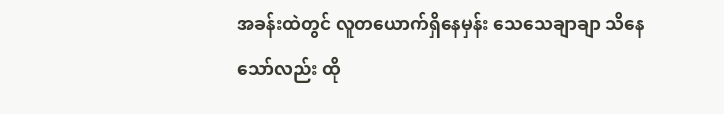အခန်းထဲတွင် လူတယောက်ရှိနေမှန်း သေသေချာချာ သိနေသော်လည်း ထို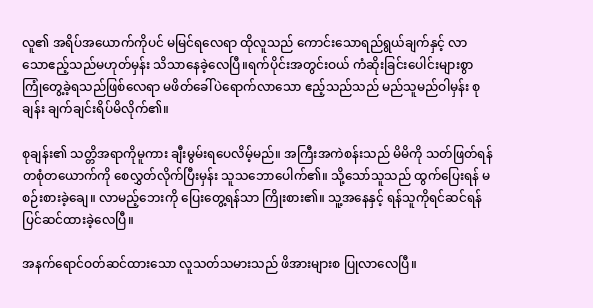လူ၏ အရိပ်အယောက်ကိုပင် မမြင်ရလေရာ ထိုလူသည် ကောင်းသောရည်ရွယ်ချက်နှင့် လာသောဧည့်သည်မဟုတ်မှန်း သိသာနေခဲ့လေပြီ။ရက်ပိုင်းအတွင်းဝယ် ကံဆိုးခြင်းပေါင်းများစွာ ကြုံတွေ့ခဲ့ရသည်ဖြစ်လေရာ မဖိတ်ခေါ်ပဲရောက်လာသော ဧည့်သည်သည် မည်သူမည်ဝါမှန်း စုချန်း ချက်ချင်းရိပ်မိလိုက်၏။

စုချန်း၏ သတ္တိအရာကိုမူကား ချီးမွမ်းရပေလိမ့်မည်။ အကြီးအကဲစန်းသည် မိမိကို သတ်ဖြတ်ရန် တစုံတယောက်ကို စေလွှတ်လိုက်ပြီးမှန်း သူသဘောပေါက်၏။ သို့သော်သူသည် ထွက်ပြေးရန် မစဉ်းစားခဲ့ချေ။ လာမည့်ဘေးကို ပြေးတွေ့ရန်သာ ကြိုးစား၏။ သူ့အနေနှင့် ရန်သူကိုရင်ဆင်ရန် ပြင်ဆင်ထားခဲ့လေပြီ။

အနက်ရောင်ဝတ်ဆင်ထားသော လူသတ်သမားသည် ဖိအားများစ ပြုလာလေပြီ။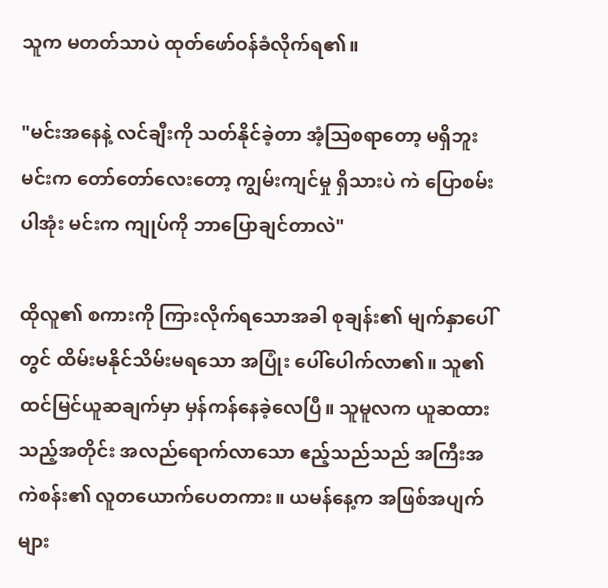သူက မတတ်သာပဲ ထုတ်ဖော်ဝန်ခံလိုက်ရ၏။

"မင်းအနေနဲ့ လင်ချီးကို သတ်နိုင်ခဲ့တာ အံ့သြစရာတော့ မရှိဘူး မင်းက တော်တော်လေးတော့ ကျွမ်းကျင်မှု ရှိသားပဲ ကဲ ပြောစမ်းပါအုံး မင်းက ကျုပ်ကို ဘာပြောချင်တာလဲ"

ထိုလူ၏ စကားကို ကြားလိုက်ရသောအခါ စုချန်း၏ မျက်နှာပေါ်တွင် ထိမ်းမနိုင်သိမ်းမရသော အပြုံး ပေါ်ပေါက်လာ၏။ သူ၏ ထင်မြင်ယူဆချက်မှာ မှန်ကန်နေခဲ့လေပြီ။ သူမူလက ယူဆထားသည့်အတိုင်း အလည်ရောက်လာသော ဧည့်သည်သည် အကြီးအကဲစန်း၏ လူတယောက်ပေတကား။ ယမန်နေ့က အဖြစ်အပျက်များ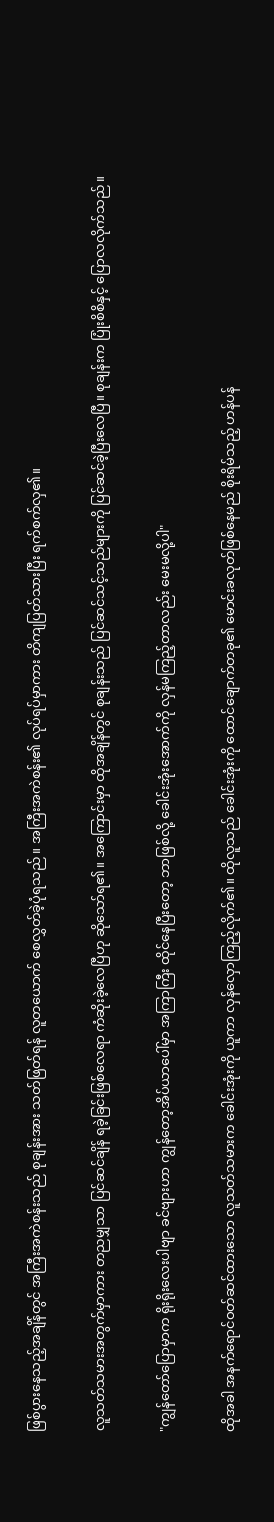ဖြစ်ပွားနေသည့်အချိန်တွင် အကြီးအကဲစန်းသည် စုချန်းအား သတ်ဖြတ်ရန် လူတယောက် စေလွှတ်ခဲ့ပုံရသည်။ အကြီးအကဲစန်း၏ လုပ်ရပ်မှာကား တိကျပြတ်သားပြီး ရက်စက်လှ၏။

လူသတ်သမားအတွက်မှာကား တညမျှသာ ပြင်ဆင်ချိန် ရခဲ့ခြင်းဖြစ်လေရာ ကံဆိုးခဲ့လေပြီဟု ဆိုသော်ရ၏။ အကြောင်းမှာ ထိုအချိန်တွင် စုချန်းသည် ပြင်ဆင်သင့်သည်များကို ပြင်ဆင်ခဲ့ပြီးလေပြီ။ စုချန်းက ပြုံးစိစိနှင့် ပြောလလိုက်သည်။

"ကျွန်တော်ပြောမှာက ရိုးရိုးလေးပါဗျာ ခင်ဗျားဟာ ကျွန်တော့အိပ်ယာပေါ်မှာ အကြာကြီး ထိုင်နေပြီးတော့ ဘာဖြစ်လို့ ခေါင်းအုံးအောက်ကို လှန်မကြည့်တာလည်း မေးမလို့ပါ"

ထိုအခါ အနက်ရောင်ဝတ်ဆင်ထားသော လူသတ်သမားက ခေါင်းအုံးကို ယူကာ လှန်လှောကြည့်လိုက်၏။ ထိုလူသည် ခေါင်းအုံးကို ထောင်ချောက်တခု၏ မောင်းခလုတ်ဖြစ်နေမည် စိုးရိမ်သည့် ဟန်ပန်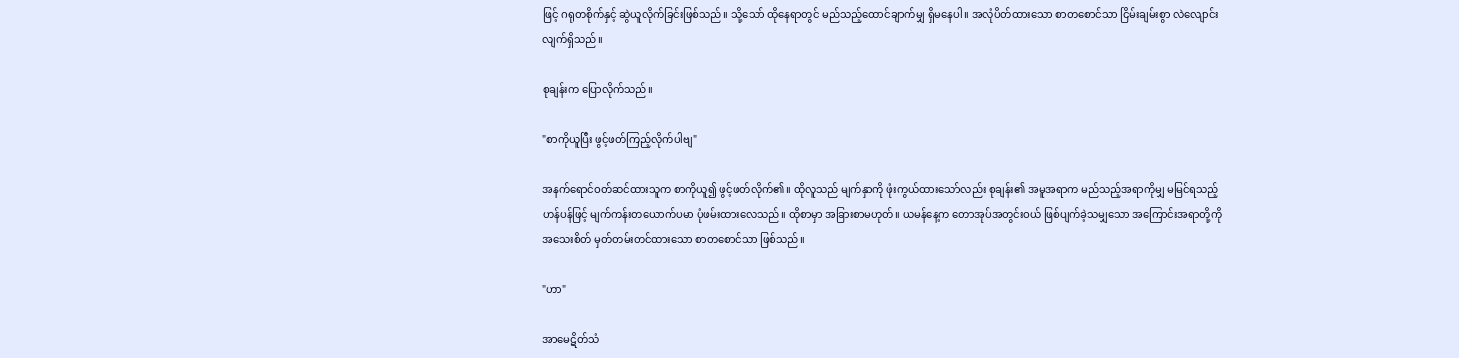ဖြင့် ဂရုတစိုက်နှင့် ဆွဲယူလိုက်ခြင်းဖြစ်သည်။ သို့သော် ထိုနေရာတွင် မည်သည့်ထောင်ချာက်မျှ ရှိမနေပါ။ အလုံပိတ်ထားသော စာတစောင်သာ ငြိမ်းချမ်းစွာ လဲလျောင်းလျက်ရှိသည်။

စုချန်းက ပြောလိုက်သည်။

"စာကိုယူပြီး ဖွင့်ဖတ်ကြည့်လိုက်ပါဗျ"

အနက်ရောင်ဝတ်ဆင်ထားသူက စာကိုယူ၍ ဖွင့်ဖတ်လိုက်၏။ ထိုလူသည် မျက်နှာကို ဖုံးကွယ်ထားသော်လည်း စုချန်း၏ အမူအရာက မည်သည့်အရာကိုမျှ မမြင်ရသည့်ဟန်ပန်ဖြင့် မျက်ကန်းတယောက်ပမာ ပုံဖမ်းထားလေသည်။ ထိုစာမှာ အခြားစာမဟုတ်။ ယမန်နေ့က တောအုပ်အတွင်းဝယ် ဖြစ်ပျက်ခဲ့သမျှသော အကြောင်းအရာတို့ကို အသေးစိတ် မှတ်တမ်းတင်ထားသော စာတစောင်သာ ဖြစ်သည်။

"ဟာ"

အာမေဋိတ်သံ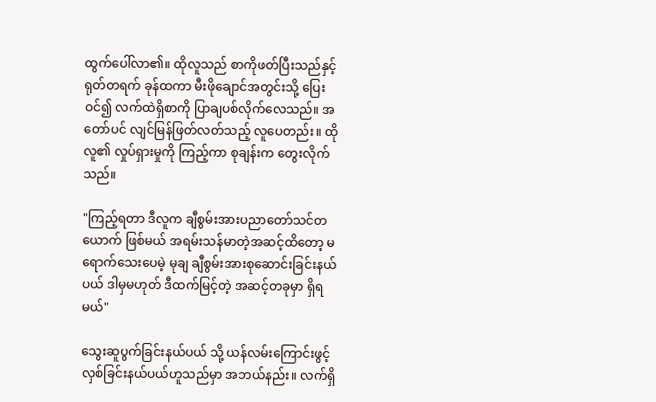ထွက်ပေါ်လာ၏။ ထိုလူသည် စာကိုဖတ်ပြီးသည်နှင့် ရုတ်တရက် ခုန်ထကာ မီးဖိုချောင်အတွင်းသို့ ပြေးဝင်၍ လက်ထဲရှိစာကို ပြာချပစ်လိုက်လေသည်။ အတော်ပင် လျင်မြန်ဖြတ်လတ်သည့် လူပေတည်း။ ထိုလူ၏ လှုပ်ရှားမှုကို ကြည့်ကာ စုချန်းက တွေးလိုက်သည်။

"ကြည့်ရတာ ဒီလူက ချီစွမ်းအားပညာတော်သင်တယောက် ဖြစ်မယ် အရမ်းသန်မာတဲ့အဆင့်ထိတော့ မရောက်သေးပေမဲ့ မုချ ချီစွမ်းအားစုဆောင်းခြင်းနယ်ပယ် ဒါမှမဟုတ် ဒီထက်မြင့်တဲ့ အဆင့်တခုမှာ ရှိရမယ်"

သွေးဆူပွက်ခြင်းနယ်ပယ် သို့ ယန်လမ်းကြောင်းဖွင့်လှစ်ခြင်းနယ်ပယ်ဟူသည်မှာ အဘယ်နည်း။ လက်ရှိ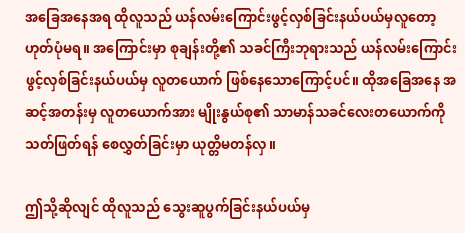အခြေအနေအရ ထိုလူသည် ယန်လမ်းကြောင်းဖွင့်လှစ်ခြင်းနယ်ပယ်မှလူတော့ ဟုတ်ပုံမရ။ အကြောင်းမှာ စုချန်းတို့၏ သခင်ကြီးဘုရားသည် ယန်လမ်းကြောင်းဖွင့်လှစ်ခြင်းနယ်ပယ်မှ လူတယောက် ဖြစ်နေသောကြောင့်ပင်။ ထိုအခြေအနေ အဆင့်အတန်းမှ လူတယောက်အား မျိုးနွယ်စု၏ သာမာန်သခင်လေးတယောက်ကို သတ်ဖြတ်ရန် စေလွှတ်ခြင်းမှာ ယုတ္တိမတန်လှ။

ဤသို့ဆိုလျင် ထိုလူသည် သွေးဆူပွက်ခြင်းနယ်ပယ်မှ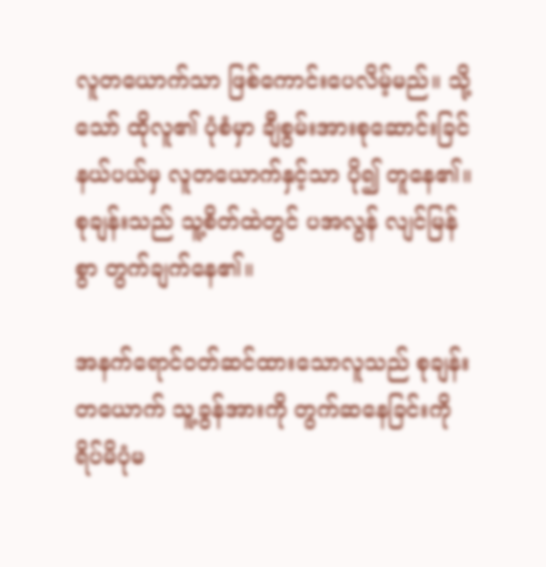လူတယောက်သာ ဖြစ်ကောင်းပေလိမ့်မည်။ သို့သော် ထိုလူ၏ ပုံစံမှာ ချီစွမ်းအားစုဆောင်းခြင်နယ်ပယ်မှ လူတယောက်နှင့်သာ ပို၍ တူနေ၏။ စုချန်းသည် သူ့စိတ်ထဲတွင် ပအလွန် လျင်မြန်စွာ တွက်ချက်နေ၏။

အနက်ရောင်ဝတ်ဆင်ထားသောလူသည် စုချန်းတယောက် သူ့ခွန်အားကို တွက်ဆနေခြင်းကို ရိပ်မိပုံမ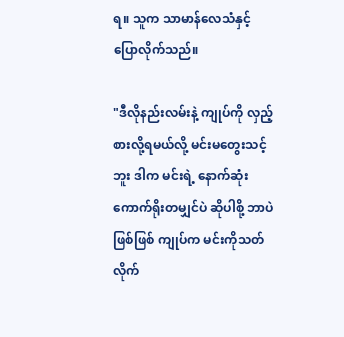ရ။ သူက သာမာန်လေသံနှင့် ပြောလိုက်သည်။

"ဒီလိုနည်းလမ်းနဲ့ ကျုပ်ကို လှည့်စားလို့ရမယ်လို့ မင်းမတွေးသင့်ဘူး ဒါက မင်းရဲ့ နောက်ဆုံးကောက်ရိုးတမျှင်ပဲ ဆိုပါစို့ ဘာပဲဖြစ်ဖြစ် ကျုပ်က မင်းကိုသတ်လိုက်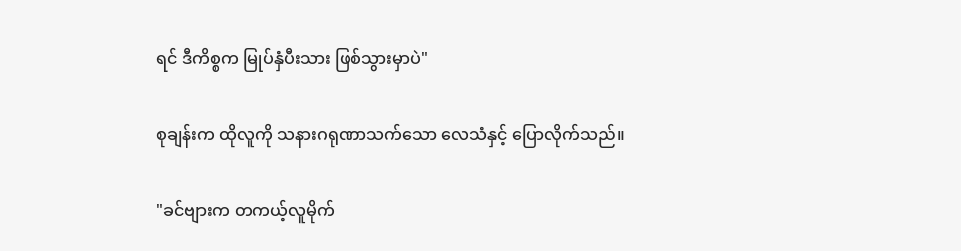ရင် ဒီကိစ္စက မြုပ်နှံပီးသား ဖြစ်သွားမှာပဲ"

စုချန်းက ထိုလူကို သနားဂရုဏာသက်သော လေသံနှင့် ပြောလိုက်သည်။

"ခင်ဗျားက တကယ့်လူမိုက်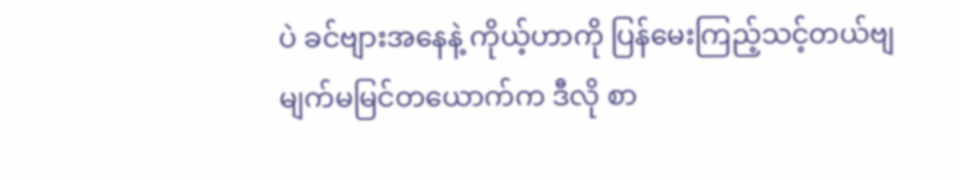ပဲ ခင်ဗျားအနေနဲ့ ကိုယ့်ဟာကို ပြန်မေးကြည့်သင့်တယ်ဗျ မျက်မမြင်တယောက်က ဒီလို စာ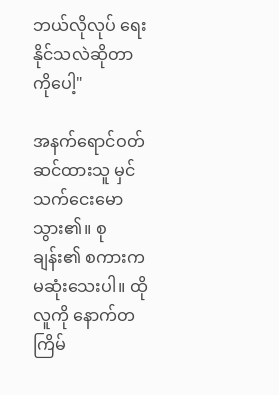ဘယ်လိုလုပ် ရေးနိုင်သလဲဆိုတာကိုပေါ့"

အနက်ရောင်ဝတ်ဆင်ထားသူ မှင်သက်ငေးမောသွား၏။ စုချန်း၏ စကားက မဆုံးသေးပါ။ ထိုလူကို နောက်တကြိမ်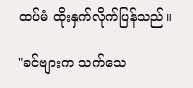ထပ်မံ ထိုးနှက်လိုက်ပြန်သည်။

"ခင်ဗျားက သက်သေ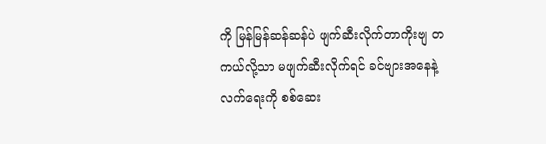ကို မြန်မြန်ဆန်ဆန်ပဲ ဖျက်ဆီးလိုက်တာကိုးဗျ တကယ်လို့သာ မဖျက်ဆီးလိုက်ရင် ခင်ဗျားအနေနဲ့ လက်ရေးကို စစ်ဆေး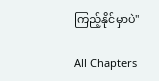ကြည့်နိုင်မှာပဲ"

All Chapters